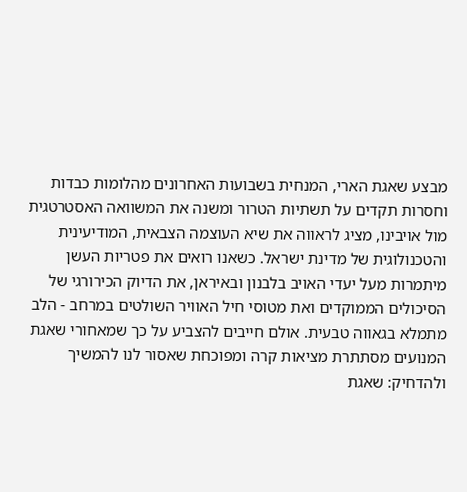מבצע שאגת הארי, המנחית בשבועות האחרונים מהלומות כבדות וחסרות תקדים על תשתיות הטרור ומשנה את המשוואה האסטרטגית מול אויבינו, מציג לראווה את שיא העוצמה הצבאית, המודיעינית והטכנולוגית של מדינת ישראל. כשאנו רואים את פטריות העשן מיתמרות מעל יעדי האויב בלבנון ובאיראן, את הדיוק הכירורגי של הסיכולים הממוקדים ואת מטוסי חיל האוויר השולטים במרחב - הלב מתמלא בגאווה טבעית. אולם חייבים להצביע על כך שמאחורי שאגת המנועים מסתתרת מציאות קרה ומפוכחת שאסור לנו להמשיך ולהדחיק: שאגת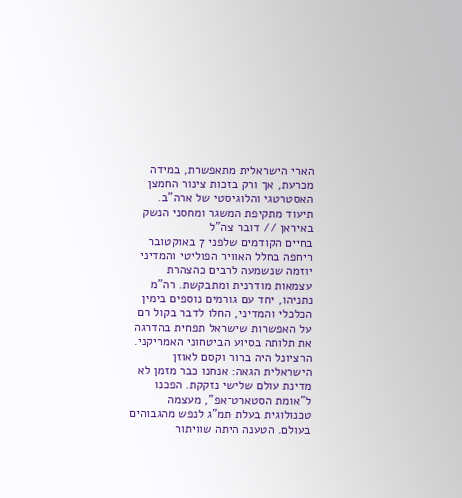הארי הישראלית מתאפשרת, במידה מכרעת, אך ורק בזכות צינור החמצן האסטרטגי והלוגיסטי של ארה"ב.
תיעוד מתקיפת המשגר ומחסני הנשק באיראן // דובר צה"ל
בחיים הקודמים שלפני 7 באוקטובר ריחפה בחלל האוויר הפוליטי והמדיני יוזמה שנשמעה לרבים כהצהרת עצמאות מודרנית ומתבקשת. רה"מ נתניהו, יחד עם גורמים נוספים בימין הכלכלי והמדיני, החלו לדבר בקול רם על האפשרות שישראל תפחית בהדרגה את תלותה בסיוע הביטחוני האמריקני. הרציונל היה ברור וקסם לאוזן הישראלית הגאה: אנחנו כבר מזמן לא מדינת עולם שלישי נזקקת. הפכנו ל"אומת הסטארט־אפ", מעצמה טכנולוגית בעלת תמ"ג לנפש מהגבוהים בעולם. הטענה היתה שוויתור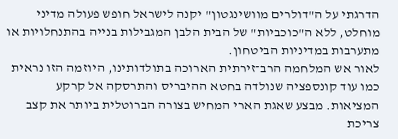הדרגתי על ה"דולרים מוושינגטון" יקנה לישראל חופש פעולה מדיני מוחלט, ללא ה"כוכביות" של הבית הלבן המגבילות בנייה בהתנחלויות או מתערבות במדיניות הביטחון.
לאור אש המלחמה הרב־זירתית הארוכה בתולדותינו, היוזמה הזו נראית כמו עוד קונספציה שנולדה בחטא ההיבריס והתרסקה אל קרקע המציאות. מבצע שאגת הארי המחיש בצורה הברוטלית ביותר את קצב צריכת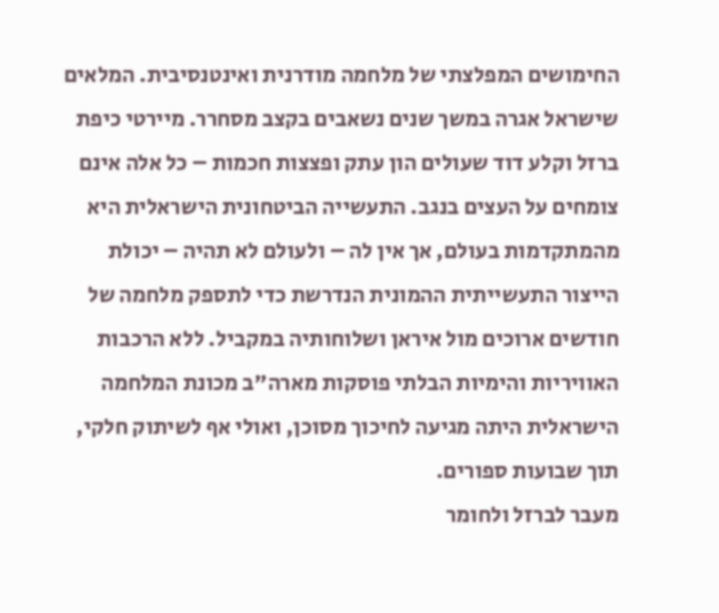החימושים המפלצתי של מלחמה מודרנית ואינטנסיבית. המלאים שישראל אגרה במשך שנים נשאבים בקצב מסחרר. מיירטי כיפת ברזל וקלע דוד שעולים הון עתק ופצצות חכמות – כל אלה אינם צומחים על העצים בנגב. התעשייה הביטחונית הישראלית היא מהמתקדמות בעולם, אך אין לה – ולעולם לא תהיה – יכולת הייצור התעשייתית ההמונית הנדרשת כדי לתספק מלחמה של חודשים ארוכים מול איראן ושלוחותיה במקביל. ללא הרכבות האוויריות והימיות הבלתי פוסקות מארה"ב מכונת המלחמה הישראלית היתה מגיעה לחיכוך מסוכן, ואולי אף לשיתוק חלקי, תוך שבועות ספורים.
מעבר לברזל ולחומר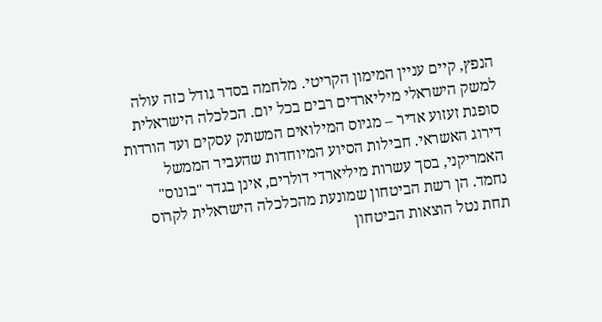הנפץ, קיים עניין המימון הקריטי. מלחמה בסדר גודל כזה עולה למשק הישראלי מיליארדים רבים בכל יום. הכלכלה הישראלית סופגת זעזוע אדיר – מגיוס המילואים המשתק עסקים ועד הורדות דירוג האשראי. חבילות הסיוע המיוחדות שהעביר הממשל האמריקני, בסך עשרות מיליארדי דולרים, אינן בגדר "בונוס" נחמד. הן רשת הביטחון שמונעת מהכלכלה הישראלית לקרוס תחת נטל הוצאות הביטחון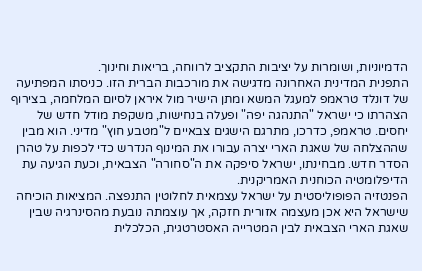הדמיוניות, ושומרות על יציבות התקציב לרווחה, בריאות וחינוך.
התפנית המדינית האחרונה מדגישה את מורכבות הברית הזו. כניסתו המפתיעה של דונלד טראמפ למעגל המשא ומתן הישיר מול איראן לסיום המלחמה, בצירוף הצהרתו כי ישראל "התנהגה יפה" ופעלה בנחישות, משקפת מודל חדש של יחסים. טראמפ, כדרכו, מתרגם הישגים צבאיים ל"מטבע חוץ" מדיני. הוא מבין שההצלחה של שאגת הארי יצרה עבורו את המינוף הנדרש כדי לכפות על טהרן הסדר חדש. מבחינתו, ישראל סיפקה את ה"סחורה" הצבאית, וכעת הגיעה עת הדיפלומטיה הכוחנית האמריקנית.
הפנטזיה הפופוליסטית על ישראל עצמאית לחלוטין התנפצה. המציאות הוכיחה שישראל היא אכן מעצמה אזורית חזקה, אך עוצמתה נובעת מהסינרגיה שבין שאגת הארי הצבאית לבין המטרייה האסטרטגית, הכלכלית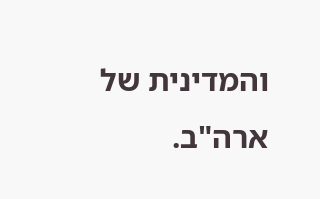והמדינית של ארה"ב.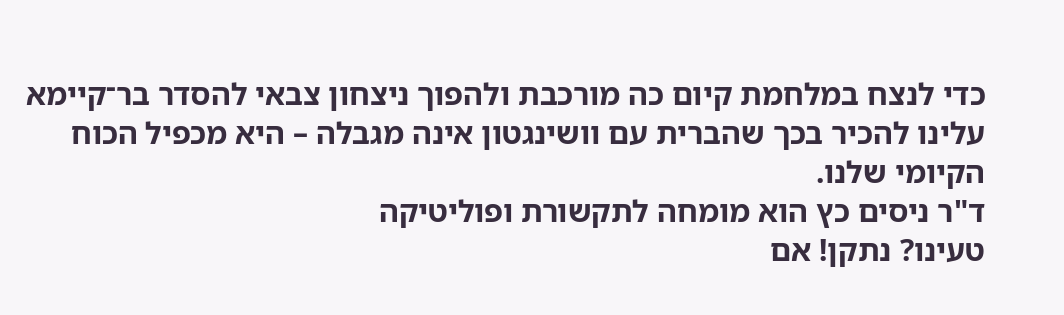כדי לנצח במלחמת קיום כה מורכבת ולהפוך ניצחון צבאי להסדר בר־קיימא עלינו להכיר בכך שהברית עם וושינגטון אינה מגבלה – היא מכפיל הכוח הקיומי שלנו.
ד"ר ניסים כץ הוא מומחה לתקשורת ופוליטיקה
טעינו? נתקן! אם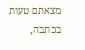מצאתם טעות בכתבה,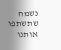נשמח שתשתפו אותנו